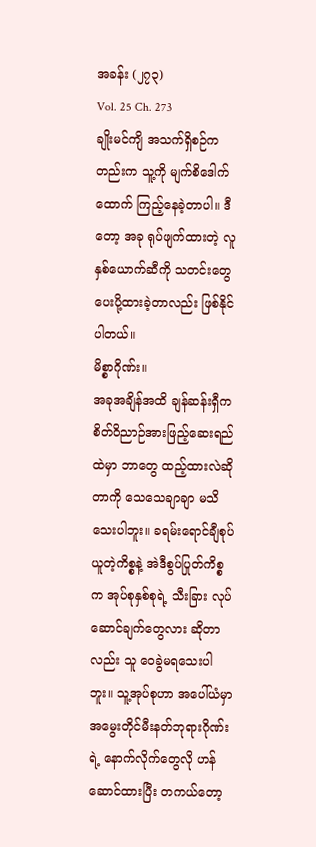အခန်း (၂၇၃)
Vol. 25 Ch. 273
ချိုးမင်ကျိ အသက်ရှိစဉ်ကတည်းက သူ့ကို မျက်စိဒေါက်ထောက် ကြည့်နေခဲ့တာပါ။ ဒီတော့ အခု ရုပ်ဖျက်ထားတဲ့ လူနှစ်ယောက်ဆီကို သတင်းတွေ ပေးပို့ထားခဲ့တာလည်း ဖြစ်နိုင်ပါတယ်။
မိစ္စာဂိုဏ်း။
အခုအချိန်အထိ ချန်ဆန်းရှီက စိတ်ဝိညာဉ်အားဖြည့်ဆေးရည်ထဲမှာ ဘာတွေ ထည့်ထားလဲဆိုတာကို သေသေချာချာ မသိသေးပါဘူး။ ခရမ်းရောင်ချီစုပ်ယူတဲ့ကိစ္စနဲ့ အဲဒီစွပ်ပြုတ်ကိစ္စက အုပ်စုနှစ်စုရဲ့ သီးခြား လုပ်ဆောင်ချက်တွေလား ဆိုတာလည်း သူ ဝေခွဲမရသေးပါဘူး။ သူ့အုပ်စုဟာ အပေါ်ယံမှာ အမွေးတိုင်မီးနတ်ဘုရားဂိုဏ်းရဲ့ နောက်လိုက်တွေလို ဟန်ဆောင်ထားပြီး တကယ်တော့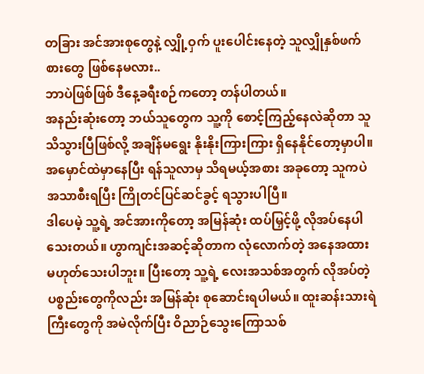တခြား အင်အားစုတွေနဲ့ လျှို့ဝှက် ပူးပေါင်းနေတဲ့ သူလျှိုနှစ်ဖက်စားတွေ ဖြစ်နေမလား..
ဘာပဲဖြစ်ဖြစ် ဒီနေ့ခရီးစဉ်ကတော့ တန်ပါတယ်။
အနည်းဆုံးတော့ ဘယ်သူတွေက သူ့ကို စောင့်ကြည့်နေလဲဆိုတာ သူ သိသွားပြီဖြစ်လို့ အချိန်မရွေး နိုးနိုးကြားကြား ရှိနေနိုင်တော့မှာပါ။ အမှောင်ထဲမှာနေပြီး ရန်သူလာမှ သိရမယ့်အစား အခုတော့ သူကပဲ အသာစီးရပြီး ကြိုတင်ပြင်ဆင်ခွင့် ရသွားပါပြီ။
ဒါပေမဲ့ သူ့ရဲ့ အင်အားကိုတော့ အမြန်ဆုံး ထပ်မြှင့်ဖို့ လိုအပ်နေပါသေးတယ်။ ဟွာကျင်းအဆင့်ဆိုတာက လုံလောက်တဲ့ အနေအထား မဟုတ်သေးပါဘူး။ ပြီးတော့ သူ့ရဲ့ လေးအသစ်အတွက် လိုအပ်တဲ့ ပစ္စည်းတွေကိုလည်း အမြန်ဆုံး စုဆောင်းရပါမယ်။ ထူးဆန်းသားရဲကြီးတွေကို အမဲလိုက်ပြီး ဝိညာဉ်သွေးကြောသစ်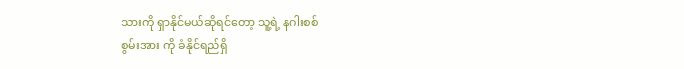သားကို ရှာနိုင်မယ်ဆိုရင်တော့ သူ့ရဲ့ နဂါးစစ်
စွမ်းအား ကို ခံနိုင်ရည်ရှိ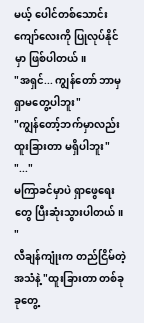မယ့် ပေါင်တစ်သောင်းကျော်လေးကို ပြုလုပ်နိုင်မှာ ဖြစ်ပါတယ်။
"အရှင်... ကျွန်တော် ဘာမှ ရှာမတွေ့ပါဘူး"
"ကျွန်တော့်ဘက်မှာလည်း ထူးခြားတာ မရှိပါဘူး"
"..."
မကြာခင်မှာပဲ ရှာဖွေရေးတွေ ပြီးဆုံးသွားပါတယ်။
"
လီချန်ကျုံးက တည်ငြိမ်တဲ့ အသံနဲ့ "ထူးခြားတာ တစ်ခုခုတွေ့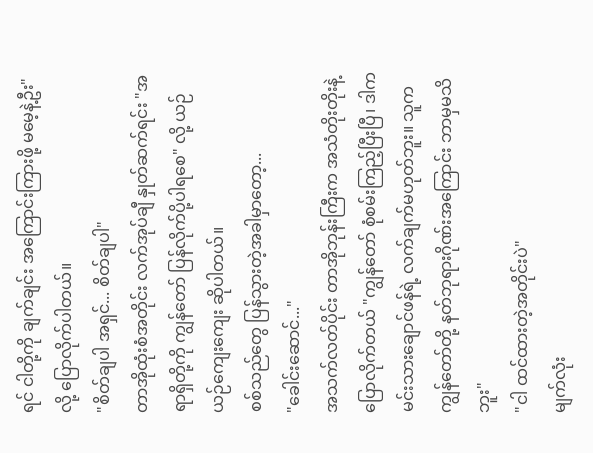ရင် ငါတို့ကို ချက်ချင်း အကြောင်းကြားဖို့ မမေ့နဲ့ဦး"လို့ ပြောလိုက်ပါတယ်။
"စိတ်ချပါ အရှင်... စိတ်ချပါ"
တာအိုထုံးစံအတိုင်း လက်အုပ်ချီ နှုတ်ဆက်ရင်း "အရာရှိတို့ကို ကျွန်တော် ပြန်လိုက်ပို့ပါရစေ" လို့ ယဉ်ယဉ်ကျေးကျေး ဆိုပါတယ်။
စစ်သည်တွေ ပြန်သွားတဲ့အခါမှာတော့...
"ခေါင်းဆောင်..."
အသက်လတ်ပိုင်း တာအိုဘုန်းကြီးက အသံတိုးတိုးနဲ့ ပြောလိုက်တယ် "ကျွန်တော် စုံစမ်းကြည့်ပြီးပြီ၊ ဒါက မင်းသားချောင်ဖန်ရဲ့ လက်ချက်မဟုတ်ဘူး။ သူက ကျွန်တော်တို့ နတ်ဘုရားဂိုဏ်းအကြောင်း ဘာမှမသိဘူး"
"ငါ ထင်ထားတဲ့အတိုင်းပဲ"
မျက်လုံး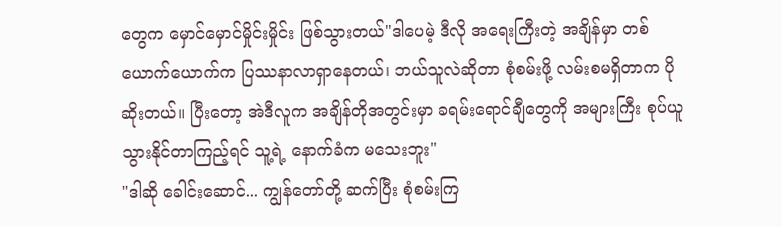တွေက မှောင်မှောင်မှိုင်းမှိုင်း ဖြစ်သွားတယ်"ဒါပေမဲ့ ဒီလို အရေးကြီးတဲ့ အချိန်မှာ တစ်ယောက်ယောက်က ပြဿနာလာရှာနေတယ်၊ ဘယ်သူလဲဆိုတာ စုံစမ်းဖို့ လမ်းစမရှိတာက ပိုဆိုးတယ်။ ပြီးတော့ အဲဒီလူက အချိန်တိုအတွင်းမှာ ခရမ်းရောင်ချီတွေကို အများကြီး စုပ်ယူသွားနိုင်တာကြည့်ရင် သူ့ရဲ့ နောက်ခံက မသေးဘူး"
"ဒါဆို ခေါင်းဆောင်... ကျွန်တော်တို့ ဆက်ပြီး စုံစမ်းကြ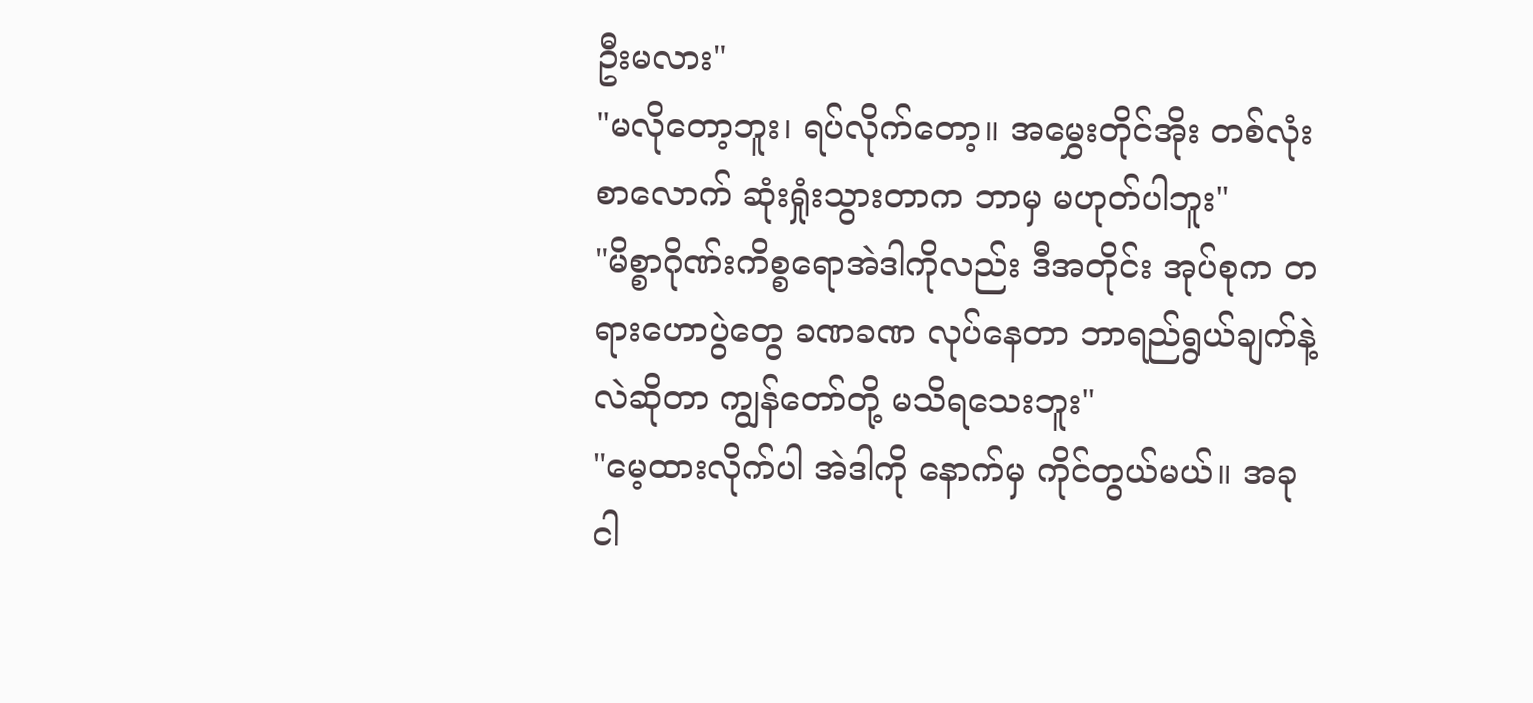ဦးမလား"
"မလိုတော့ဘူး၊ ရပ်လိုက်တော့။ အမွှေးတိုင်အိုး တစ်လုံးစာလောက် ဆုံးရှုံးသွားတာက ဘာမှ မဟုတ်ပါဘူး"
"မိစ္စာဂိုဏ်းကိစ္စရောအဲဒါကိုလည်း ဒီအတိုင်း အုပ်စုက တရားဟောပွဲတွေ ခဏခဏ လုပ်နေတာ ဘာရည်ရွယ်ချက်နဲ့လဲဆိုတာ ကျွန်တော်တို့ မသိရသေးဘူး"
"မေ့ထားလိုက်ပါ အဲဒါကို နောက်မှ ကိုင်တွယ်မယ်။ အခု ငါ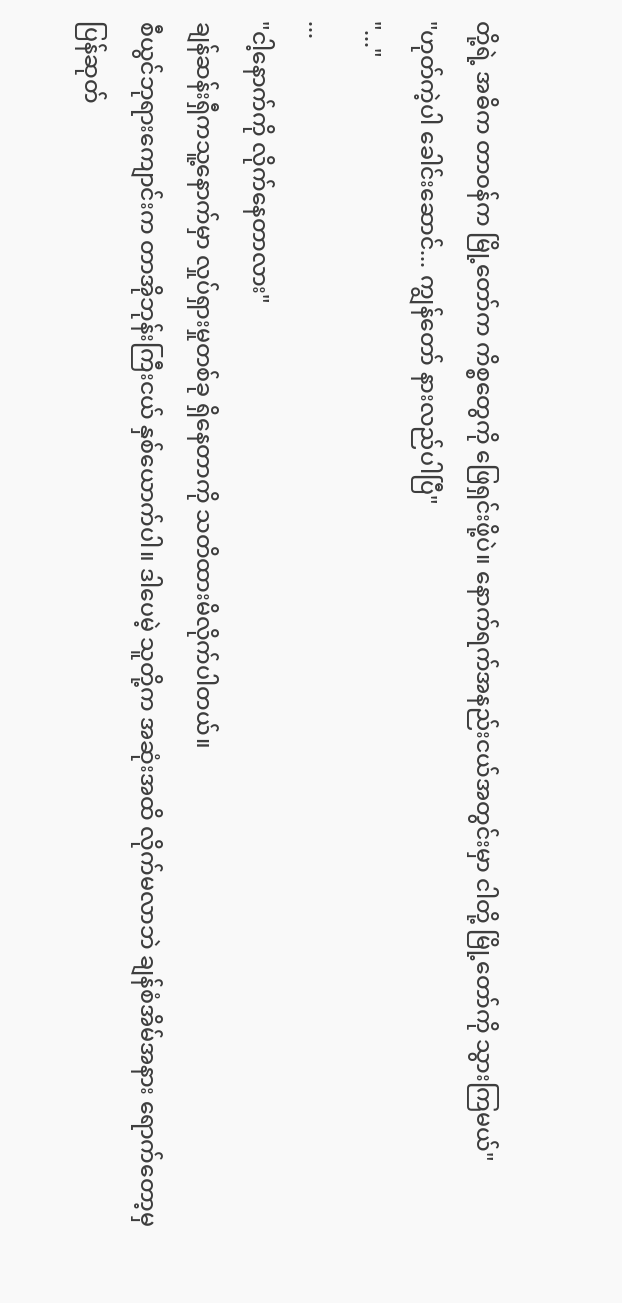တို့ရဲ့ အဓိက တာဝန်က မြို့တော်က ကိစ္စတွေကို ဖြေရှင်းဖို့ပဲ။ နောက်ရက်အနည်းငယ်အတွင်းမှာ ငါတို့ မြို့တော်ကို သွားကြမယ်"
"ဟုတ်ကဲ့ပါ ခေါင်းဆောင်... ကျွန်တော် နားလည်ပါပြီ"
"..."
...
"ငါ့နောက်ကို လိုက်နေတာလား"
ချန်ဆန်းရှီကသူ့နောက်မှာ လှုပ်ရှားမှုတစ်ခု ရှိနေတာကို သတိထားမိလိုက်ပါတယ်။
စီယွင်ဘုရားကျောင်းက တာအိုဘုန်းကြီးငယ် နှစ်ယောက်ပါ။ ဒါပေမဲ့ သူတို့က အဆုံးအထိ လိုက်မလာဘဲ ချန်စံအိမ်အနား ရောက်တော့မှ ပြန်ဆုတ်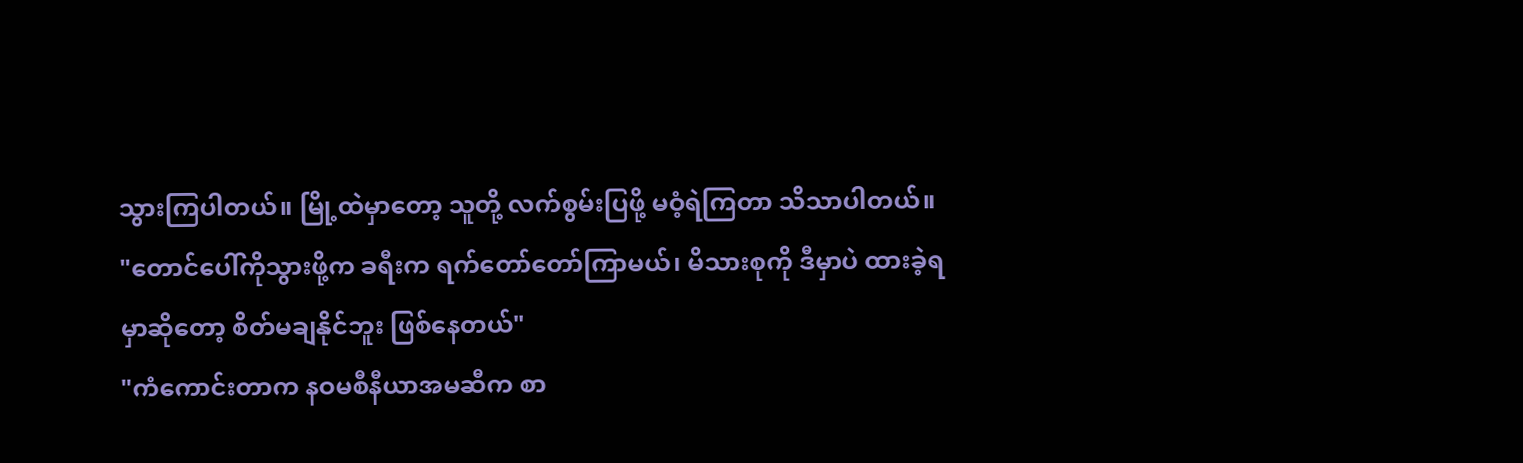သွားကြပါတယ်။ မြို့ထဲမှာတော့ သူတို့ လက်စွမ်းပြဖို့ မဝံ့ရဲကြတာ သိသာပါတယ်။
"တောင်ပေါ်ကိုသွားဖို့က ခရီးက ရက်တော်တော်ကြာမယ်၊ မိသားစုကို ဒီမှာပဲ ထားခဲ့ရမှာဆိုတော့ စိတ်မချနိုင်ဘူး ဖြစ်နေတယ်"
"ကံကောင်းတာက နဝမစီနီယာအမဆီက စာ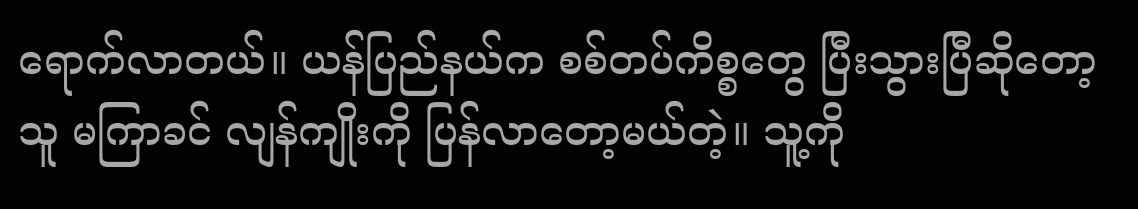ရောက်လာတယ်။ ယန်ပြည်နယ်က စစ်တပ်ကိစ္စတွေ ပြီးသွားပြီဆိုတော့ သူ မကြာခင် လျန်ကျိုးကို ပြန်လာတော့မယ်တဲ့။ သူ့ကို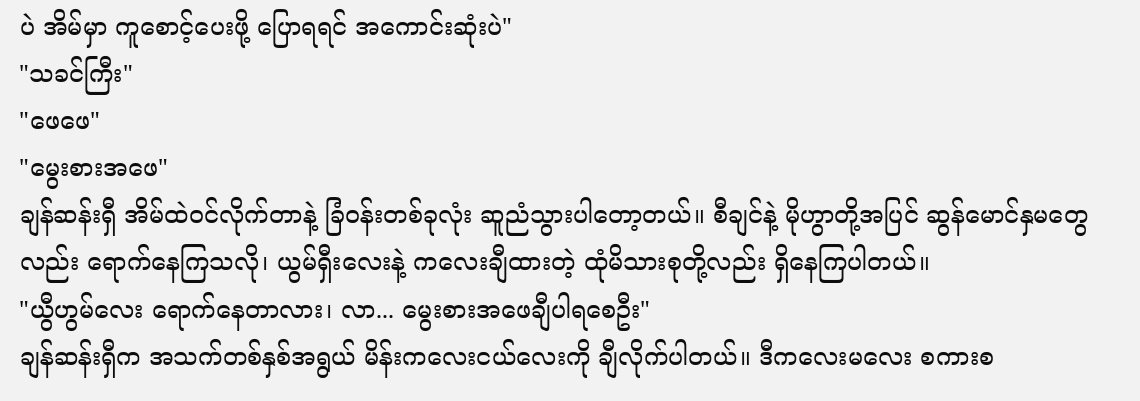ပဲ အိမ်မှာ ကူစောင့်ပေးဖို့ ပြောရရင် အကောင်းဆုံးပဲ"
"သခင်ကြီး"
"ဖေဖေ"
"မွေးစားအဖေ"
ချန်ဆန်းရှီ အိမ်ထဲဝင်လိုက်တာနဲ့ ခြံဝန်းတစ်ခုလုံး ဆူညံသွားပါတော့တယ်။ စီချင်နဲ့ မိုဟွာတို့အပြင် ဆွန်မောင်နှမတွေလည်း ရောက်နေကြသလို၊ ယွမ်ရှီးလေးနဲ့ ကလေးချီထားတဲ့ ထုံမိသားစုတို့လည်း ရှိနေကြပါတယ်။
"ယွီဟွမ်လေး ရောက်နေတာလား၊ လာ... မွေးစားအဖေချီပါရစေဦး"
ချန်ဆန်းရှီက အသက်တစ်နှစ်အရွယ် မိန်းကလေးငယ်လေးကို ချီလိုက်ပါတယ်။ ဒီကလေးမလေး စကားစ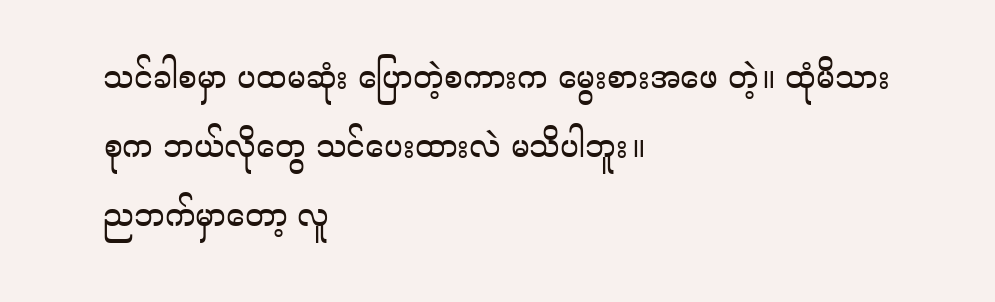သင်ခါစမှာ ပထမဆုံး ပြောတဲ့စကားက မွေးစားအဖေ တဲ့။ ထုံမိသားစုက ဘယ်လိုတွေ သင်ပေးထားလဲ မသိပါဘူး။
ညဘက်မှာတော့ လူ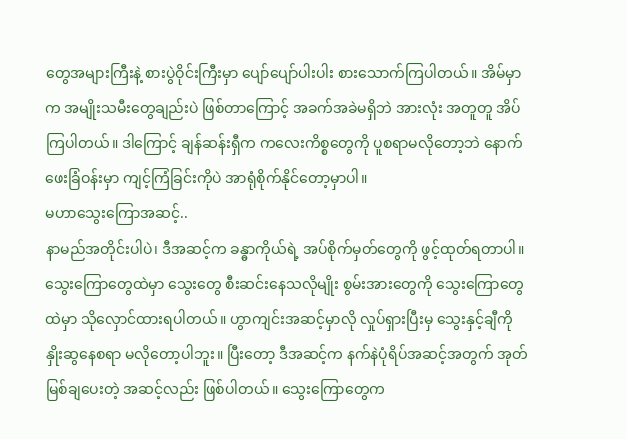တွေအများကြီးနဲ့ စားပွဲဝိုင်းကြီးမှာ ပျော်ပျော်ပါးပါး စားသောက်ကြပါတယ်။ အိမ်မှာက အမျိုးသမီးတွေချည်းပဲ ဖြစ်တာကြောင့် အခက်အခဲမရှိဘဲ အားလုံး အတူတူ အိပ်ကြပါတယ်။ ဒါကြောင့် ချန်ဆန်းရှီက ကလေးကိစ္စတွေကို ပူစရာမလိုတော့ဘဲ နောက်ဖေးခြံဝန်းမှာ ကျင့်ကြံခြင်းကိုပဲ အာရုံစိုက်နိုင်တော့မှာပါ။
မဟာသွေးကြောအဆင့်..
နာမည်အတိုင်းပါပဲ၊ ဒီအဆင့်က ခန္ဓာကိုယ်ရဲ့ အပ်စိုက်မှတ်တွေကို ဖွင့်ထုတ်ရတာပါ။ သွေးကြောတွေထဲမှာ သွေးတွေ စီးဆင်းနေသလိုမျိုး စွမ်းအားတွေကို သွေးကြောတွေထဲမှာ သိုလှောင်ထားရပါတယ်။ ဟွာကျင်းအဆင့်မှာလို လှုပ်ရှားပြီးမှ သွေးနှင့်ချီကို နှိုးဆွနေစရာ မလိုတော့ပါဘူး။ ပြီးတော့ ဒီအဆင့်က နက်နဲပုံရိပ်အဆင့်အတွက် အုတ်မြစ်ချပေးတဲ့ အဆင့်လည်း ဖြစ်ပါတယ်။ သွေးကြောတွေက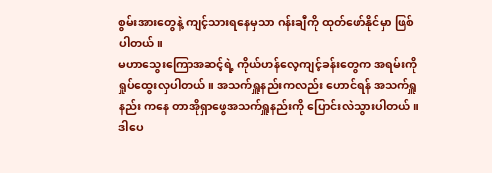စွမ်းအားတွေနဲ့ ကျင့်သားရနေမှသာ ဂန်းချီကို ထုတ်ဖော်နိုင်မှာ ဖြစ်ပါတယ်။
မဟာသွေးကြောအဆင့်ရဲ့ ကိုယ်ဟန်လေ့ကျင့်ခန်းတွေက အရမ်းကို ရှုပ်ထွေးလှပါတယ်။ အသက်ရှူနည်းကလည်း ဟောင်ရန် အသက်ရှူနည်း ကနေ တာအိုရှာဖွေအသက်ရှူနည်းကို ပြောင်းလဲသွားပါတယ်။
ဒါပေ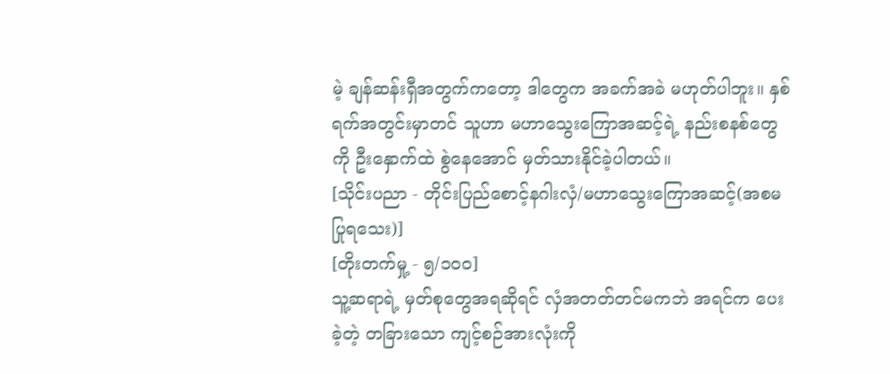မဲ့ ချန်ဆန်းရှီအတွက်ကတော့ ဒါတွေက အခက်အခဲ မဟုတ်ပါဘူး။ နှစ်ရက်အတွင်းမှာတင် သူဟာ မဟာသွေးကြောအဆင့်ရဲ့ နည်းစနစ်တွေကို ဦးနှောက်ထဲ စွဲနေအောင် မှတ်သားနိုင်ခဲ့ပါတယ်။
[သိုင်းပညာ - တိုင်းပြည်စောင့်နဂါးလှံ/မဟာသွေးကြောအဆင့်(အစမပြုရသေး)]
[တိုးတက်မှု့ - ၅/၁၀၀]
သူ့ဆရာရဲ့ မှတ်စုတွေအရဆိုရင် လှံအတတ်တင်မကဘဲ အရင်က ပေးခဲ့တဲ့ တခြားသော ကျင့်စဉ်အားလုံးကို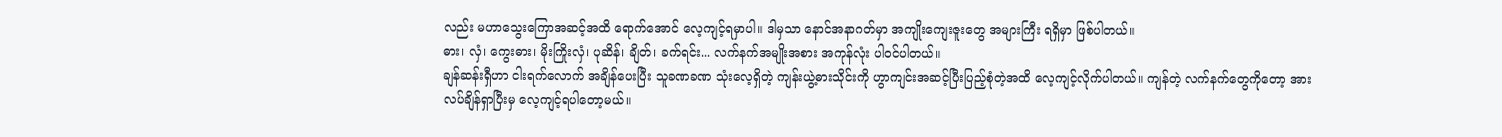လည်း မဟာသွေးကြောအဆင့်အထိ ရောက်အောင် လေ့ကျင့်ရမှာပါ။ ဒါမှသာ နောင်အနာဂတ်မှာ အကျိုးကျေးဇူးတွေ အများကြီး ရရှိမှာ ဖြစ်ပါတယ်။
ဓား၊ လှံ၊ ကွေးဓား၊ မိုးကြိုးလှံ၊ ပုဆိန်၊ ချိတ်၊ ခက်ရင်း... လက်နက်အမျိုးအစား အကုန်လုံး ပါဝင်ပါတယ်။
ချန်ဆန်းရှီဟာ ငါးရက်လောက် အချိန်ပေးပြီး သူခဏခဏ သုံးလေ့ရှိတဲ့ ကျန်းယွဲ့ဓားသိုင်းကို ဟွာကျင်းအဆင့်ပြီးပြည့်စုံတဲ့အထိ လေ့ကျင့်လိုက်ပါတယ်။ ကျန်တဲ့ လက်နက်တွေကိုတော့ အားလပ်ချိန်ရှာပြီးမှ လေ့ကျင့်ရပါတော့မယ်။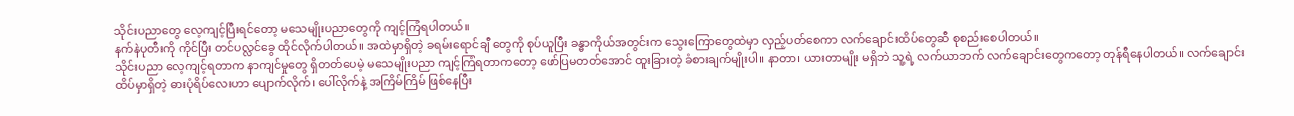သိုင်းပညာတွေ လေ့ကျင့်ပြီးရင်တော့ မသေမျိုးပညာတွေကို ကျင့်ကြံရပါတယ်။
နက်နဲပုတီးကို ကိုင်ပြီး တင်ပလ္လင်ခွေ ထိုင်လိုက်ပါတယ်။ အထဲမှာရှိတဲ့ ခရမ်းရောင်ချီ တွေကို စုပ်ယူပြီး ခန္ဓာကိုယ်အတွင်းက သွေးကြောတွေထဲမှာ လှည့်ပတ်စေကာ လက်ချောင်းထိပ်တွေဆီ စုစည်းစေပါတယ်။
သိုင်းပညာ လေ့ကျင့်ရတာက နာကျင်မှုတွေ ရှိတတ်ပေမဲ့ မသေမျိုးပညာ ကျင့်ကြံရတာကတော့ ဖော်ပြမတတ်အောင် ထူးခြားတဲ့ ခံစားချက်မျိုးပါ။ နာတာ၊ ယားတာမျိုး မရှိဘဲ သူ့ရဲ့ လက်ယာဘက် လက်ချောင်းတွေကတော့ တုန်ရီနေပါတယ်။ လက်ချောင်းထိပ်မှာရှိတဲ့ ဓားပုံရိပ်လေးဟာ ပျောက်လိုက်၊ ပေါ်လိုက်နဲ့ အကြိမ်ကြိမ် ဖြစ်နေပြီး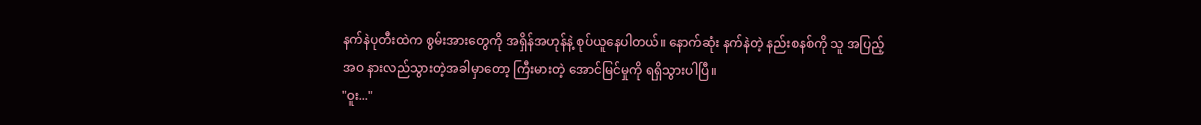နက်နဲပုတီးထဲက စွမ်းအားတွေကို အရှိန်အဟုန်နဲ့ စုပ်ယူနေပါတယ်။ နောက်ဆုံး နက်နဲတဲ့ နည်းစနစ်ကို သူ အပြည့်အဝ နားလည်သွားတဲ့အခါမှာတော့ ကြီးမားတဲ့ အောင်မြင်မှုကို ရရှိသွားပါပြီ။
"ဝူး..."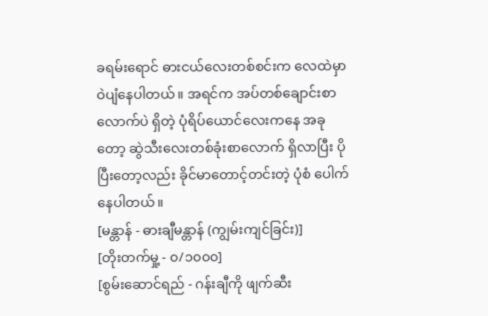ခရမ်းရောင် ဓားငယ်လေးတစ်စင်းက လေထဲမှာ ဝဲပျံနေပါတယ်။ အရင်က အပ်တစ်ချောင်းစာလောက်ပဲ ရှိတဲ့ ပုံရိပ်ယောင်လေးကနေ အခုတော့ ဆွဲသီးလေးတစ်ခုံးစာလောက် ရှိလာပြီး ပိုပြီးတော့လည်း ခိုင်မာတောင့်တင်းတဲ့ ပုံစံ ပေါက်နေပါတယ်။
[မန္တာန် - ဓားချီမန္တာန် (ကျွမ်းကျင်ခြင်း)]
[တိုးတက်မှု့ - ၀/၁၀၀၀]
[စွမ်းဆောင်ရည် - ဂန်းချီကို ဖျက်ဆီး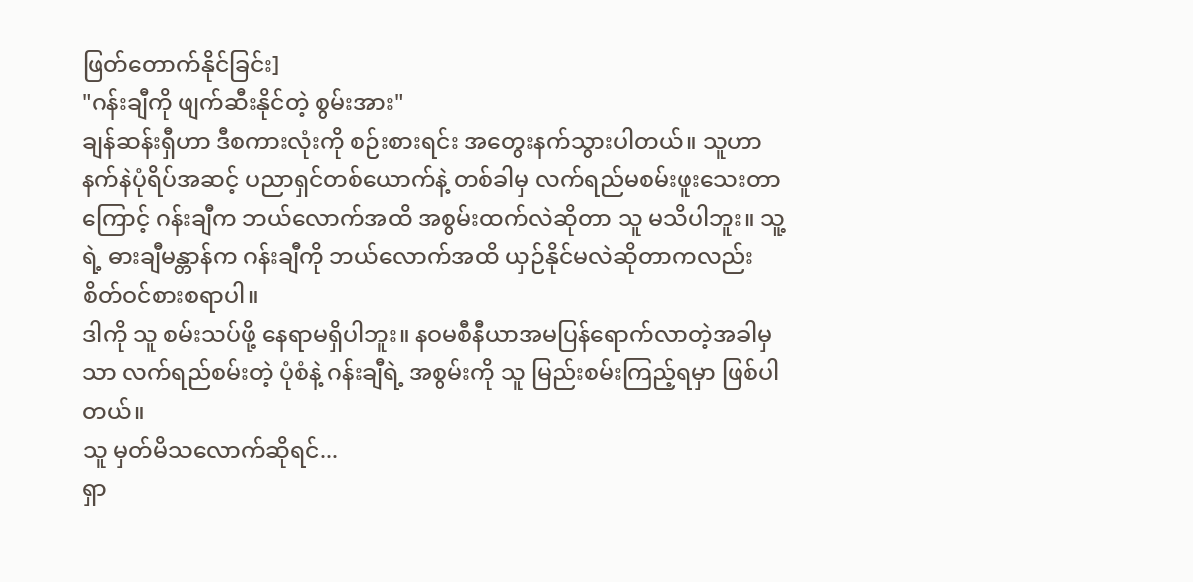ဖြတ်တောက်နိုင်ခြင်း]
"ဂန်းချီကို ဖျက်ဆီးနိုင်တဲ့ စွမ်းအား"
ချန်ဆန်းရှီဟာ ဒီစကားလုံးကို စဉ်းစားရင်း အတွေးနက်သွားပါတယ်။ သူဟာ နက်နဲပုံရိပ်အဆင့် ပညာရှင်တစ်ယောက်နဲ့ တစ်ခါမှ လက်ရည်မစမ်းဖူးသေးတာကြောင့် ဂန်းချီက ဘယ်လောက်အထိ အစွမ်းထက်လဲဆိုတာ သူ မသိပါဘူး။ သူ့ရဲ့ ဓားချီမန္တာန်က ဂန်းချီကို ဘယ်လောက်အထိ ယှဉ်နိုင်မလဲဆိုတာကလည်း စိတ်ဝင်စားစရာပါ။
ဒါကို သူ စမ်းသပ်ဖို့ နေရာမရှိပါဘူး။ နဝမစီနီယာအမပြန်ရောက်လာတဲ့အခါမှသာ လက်ရည်စမ်းတဲ့ ပုံစံနဲ့ ဂန်းချီရဲ့ အစွမ်းကို သူ မြည်းစမ်းကြည့်ရမှာ ဖြစ်ပါတယ်။
သူ မှတ်မိသလောက်ဆိုရင်...
ရှာ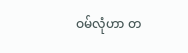ဝမ်လုံဟာ တ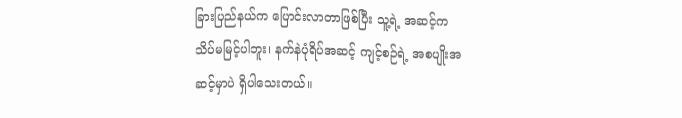ခြားပြည်နယ်က ပြောင်းလာတာဖြစ်ပြီး သူ့ရဲ့ အဆင့်က သိပ်မမြင့်ပါဘူး၊ နက်နဲပုံရိပ်အဆင့် ကျင့်စဉ်ရဲ့ အစပျိုးအဆင့်မှာပဲ ရှိပါသေးတယ်။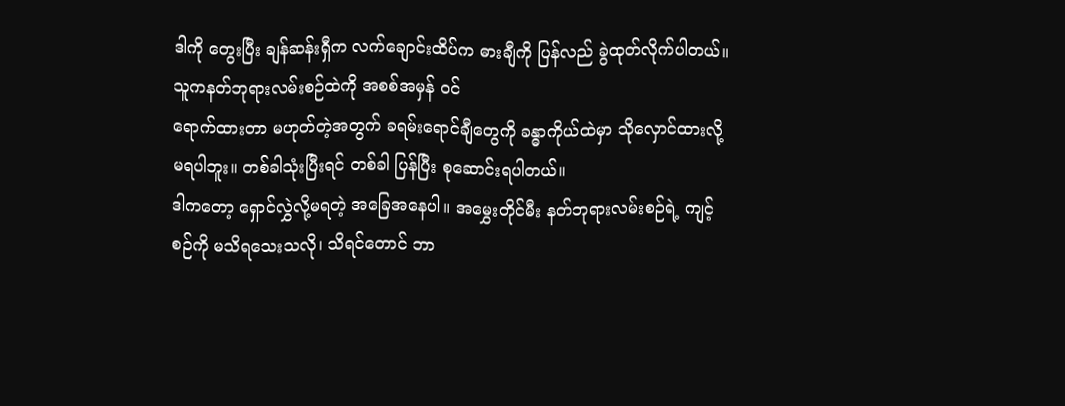ဒါကို တွေးပြီး ချန်ဆန်းရှီက လက်ချောင်းထိပ်က ဓားချီကို ပြန်လည် ခွဲထုတ်လိုက်ပါတယ်။ သူကနတ်ဘုရားလမ်းစဉ်ထဲကို အစစ်အမှန် ဝင်
ရောက်ထားတာ မဟုတ်တဲ့အတွက် ခရမ်းရောင်ချီတွေကို ခန္ဓာကိုယ်ထဲမှာ သိုလှောင်ထားလို့ မရပါဘူး။ တစ်ခါသုံးပြီးရင် တစ်ခါ ပြန်ပြီး စုဆောင်းရပါတယ်။
ဒါကတော့ ရှောင်လွှဲလို့မရတဲ့ အခြေအနေပါ။ အမွှေးတိုင်မီး နတ်ဘုရားလမ်းစဉ်ရဲ့ ကျင့်စဉ်ကို မသိရသေးသလို၊ သိရင်တောင် ဘာ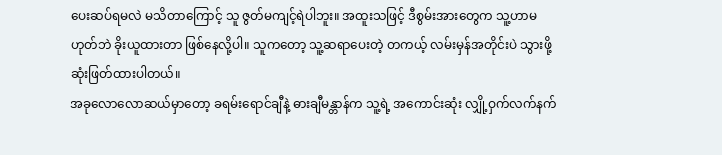ပေးဆပ်ရမလဲ မသိတာကြောင့် သူ ဇွတ်မကျင့်ရဲပါဘူး။ အထူးသဖြင့် ဒီစွမ်းအားတွေက သူ့ဟာမဟုတ်ဘဲ ခိုးယူထားတာ ဖြစ်နေလို့ပါ။ သူကတော့ သူ့ဆရာပေးတဲ့ တကယ့် လမ်းမှန်အတိုင်းပဲ သွားဖို့ ဆုံးဖြတ်ထားပါတယ်။
အခုလောလောဆယ်မှာတော့ ခရမ်းရောင်ချီနဲ့ ဓားချီမန္တာန်က သူ့ရဲ့ အကောင်းဆုံး လျှို့ဝှက်လက်နက်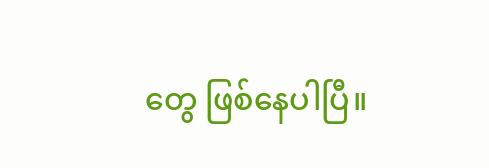တွေ ဖြစ်နေပါပြီ။